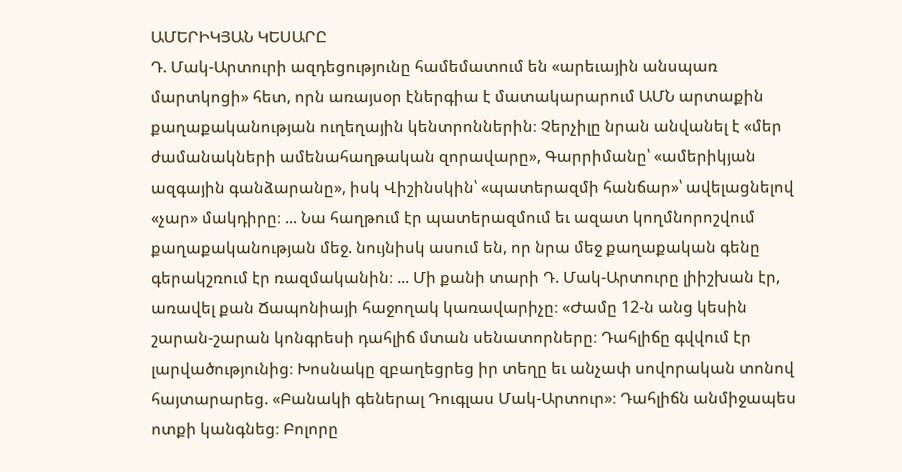ԱՄԵՐԻԿՅԱՆ ԿԵՍԱՐԸ
Դ. Մակ-Արտուրի ազդեցությունը համեմատում են «արեւային անսպառ մարտկոցի» հետ, որն առայսօր էներգիա է մատակարարում ԱՄՆ արտաքին քաղաքականության ուղեղային կենտրոններին։ Չերչիլը նրան անվանել է «մեր ժամանակների ամենահաղթական զորավարը», Գարրիմանը՝ «ամերիկյան ազգային գանձարանը», իսկ Վիշինսկին՝ «պատերազմի հանճար»՝ ավելացնելով «չար» մակդիրը։ ... Նա հաղթում էր պատերազմում եւ ազատ կողմնորոշվում քաղաքականության մեջ. նույնիսկ ասում են, որ նրա մեջ քաղաքական գենը գերակշռում էր ռազմականին։ ... Մի քանի տարի Դ. Մակ-Արտուրը լիիշխան էր, առավել քան Ճապոնիայի հաջողակ կառավարիչը։ «Ժամը 12-ն անց կեսին շարան-շարան կոնգրեսի դահլիճ մտան սենատորները։ Դահլիճը գվվում էր լարվածությունից։ Խոսնակը զբաղեցրեց իր տեղը եւ անչափ սովորական տոնով հայտարարեց. «Բանակի գեներալ Դուգլաս Մակ-Արտուր»։ Դահլիճն անմիջապես ոտքի կանգնեց։ Բոլորը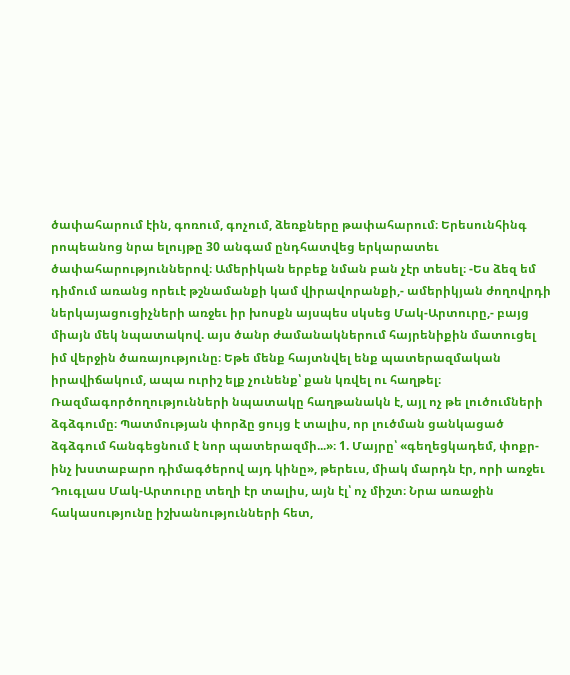ծափահարում էին, գոռում, գոչում, ձեռքները թափահարում։ Երեսունհինգ րոպեանոց նրա ելույթը 30 անգամ ընդհատվեց երկարատեւ ծափահարություններով։ Ամերիկան երբեք նման բան չէր տեսել։ -Ես ձեզ եմ դիմում առանց որեւէ թշնամանքի կամ վիրավորանքի,- ամերիկյան ժողովրդի ներկայացուցիչների առջեւ իր խոսքն այսպես սկսեց Մակ-Արտուրը,- բայց միայն մեկ նպատակով. այս ծանր ժամանակներում հայրենիքին մատուցել իմ վերջին ծառայությունը։ Եթե մենք հայտնվել ենք պատերազմական իրավիճակում, ապա ուրիշ ելք չունենք՝ քան կռվել ու հաղթել։ Ռազմագործողությունների նպատակը հաղթանակն է, այլ ոչ թե լուծումների ձգձգումը։ Պատմության փորձը ցույց է տալիս, որ լուծման ցանկացած ձգձգում հանգեցնում է նոր պատերազմի...»։ 1. Մայրը՝ «գեղեցկադեմ, փոքր-ինչ խստաբարո դիմագծերով այդ կինը», թերեւս, միակ մարդն էր, որի առջեւ Դուգլաս Մակ-Արտուրը տեղի էր տալիս, այն էլ՝ ոչ միշտ։ Նրա առաջին հակասությունը իշխանությունների հետ,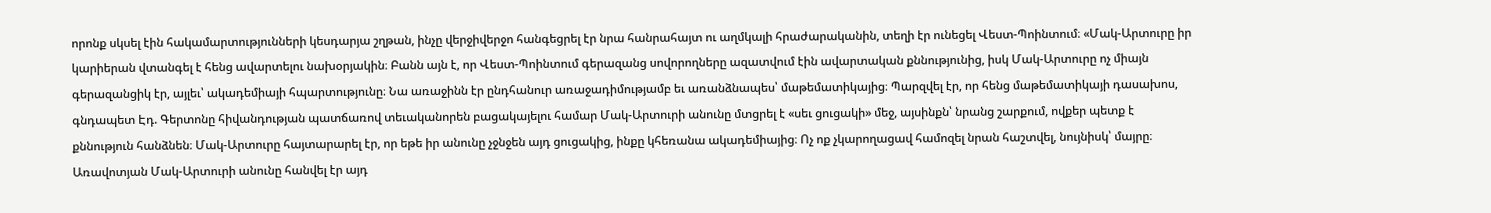որոնք սկսել էին հակամարտությունների կեսդարյա շղթան, ինչը վերջիվերջո հանգեցրել էր նրա հանրահայտ ու աղմկալի հրաժարականին, տեղի էր ունեցել Վեստ-Պոինտում։ «Մակ-Արտուրը իր կարիերան վտանգել է հենց ավարտելու նախօրյակին։ Բանն այն է, որ Վեստ-Պոինտում գերազանց սովորողները ազատվում էին ավարտական քննությունից, իսկ Մակ-Արտուրը ոչ միայն գերազանցիկ էր, այլեւ՝ ակադեմիայի հպարտությունը։ Նա առաջինն էր ընդհանուր առաջադիմությամբ եւ առանձնապես՝ մաթեմատիկայից։ Պարզվել էր, որ հենց մաթեմատիկայի դասախոս, գնդապետ Էդ. Գերտոնը հիվանդության պատճառով տեւականորեն բացակայելու համար Մակ-Արտուրի անունը մտցրել է «սեւ ցուցակի» մեջ, այսինքն՝ նրանց շարքում, ովքեր պետք է քննություն հանձնեն։ Մակ-Արտուրը հայտարարել էր, որ եթե իր անունը չջնջեն այդ ցուցակից, ինքը կհեռանա ակադեմիայից։ Ոչ ոք չկարողացավ համոզել նրան հաշտվել, նույնիսկ՝ մայրը։ Առավոտյան Մակ-Արտուրի անունը հանվել էր այդ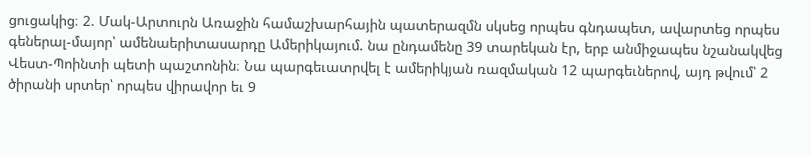ցուցակից։ 2. Մակ-Արտուրն Առաջին համաշխարհային պատերազմն սկսեց որպես գնդապետ, ավարտեց որպես գեներալ-մայոր՝ ամենաերիտասարդը Ամերիկայում. նա ընդամենը 39 տարեկան էր, երբ անմիջապես նշանակվեց Վեստ-Պոինտի պետի պաշտոնին։ Նա պարգեւատրվել է ամերիկյան ռազմական 12 պարգեւներով, այդ թվում՝ 2 ծիրանի սրտեր՝ որպես վիրավոր եւ 9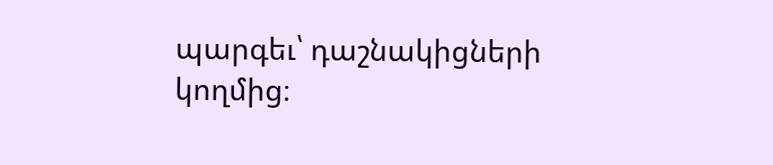պարգեւ՝ դաշնակիցների կողմից։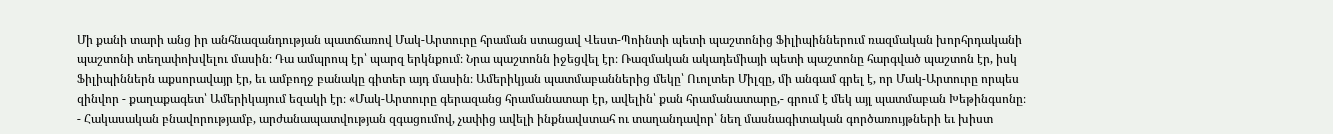Մի քանի տարի անց իր անհնազանդության պատճառով Մակ-Արտուրը հրաման ստացավ Վեստ-Պոինտի պետի պաշտոնից Ֆիլիպիններում ռազմական խորհրդականի պաշտոնի տեղափոխվելու մասին։ Դա ամպրոպ էր՝ պարզ երկնքում։ Նրա պաշտոնն իջեցվել էր։ Ռազմական ակադեմիայի պետի պաշտոնը հարգված պաշտոն էր, իսկ Ֆիլիպիններն աքսորավայր էր, եւ ամբողջ բանակը գիտեր այդ մասին։ Ամերիկյան պատմաբաններից մեկը՝ Ուոլտեր Միլզը, մի անգամ գրել է, որ Մակ-Արտուրը որպես զինվոր - քաղաքագետ՝ Ամերիկայում եզակի էր։ «Մակ-Արտուրը գերազանց հրամանատար էր, ավելին՝ քան հրամանատարը,- գրում է մեկ այլ պատմաբան Խեթինգսոնը։ - Հակասական բնավորությամբ, արժանապատվության զգացումով, չափից ավելի ինքնավստահ ու տաղանդավոր՝ նեղ մասնագիտական գործառույթների եւ խիստ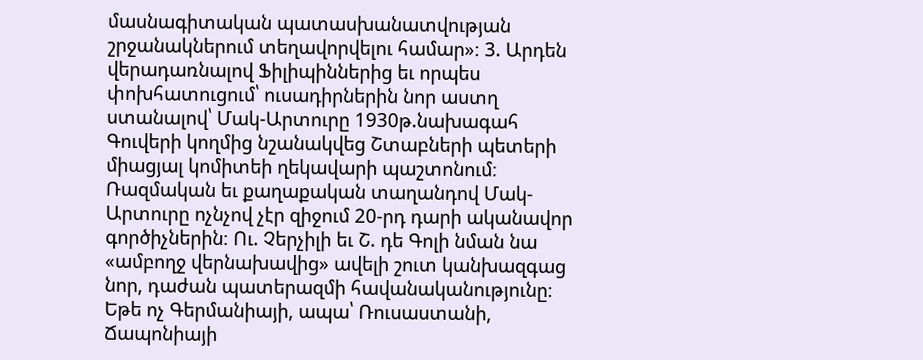մասնագիտական պատասխանատվության շրջանակներում տեղավորվելու համար»։ 3. Արդեն վերադառնալով Ֆիլիպիններից եւ որպես փոխհատուցում՝ ուսադիրներին նոր աստղ ստանալով՝ Մակ-Արտուրը 1930թ.նախագահ Գուվերի կողմից նշանակվեց Շտաբների պետերի միացյալ կոմիտեի ղեկավարի պաշտոնում։ Ռազմական եւ քաղաքական տաղանդով Մակ- Արտուրը ոչնչով չէր զիջում 20-րդ դարի ականավոր գործիչներին։ Ու. Չերչիլի եւ Շ. դե Գոլի նման նա «ամբողջ վերնախավից» ավելի շուտ կանխազգաց նոր, դաժան պատերազմի հավանականությունը։ Եթե ոչ Գերմանիայի, ապա՝ Ռուսաստանի, Ճապոնիայի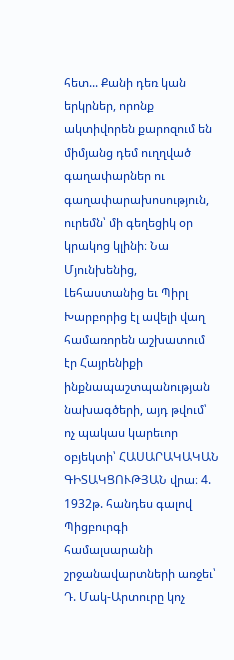հետ... Քանի դեռ կան երկրներ, որոնք ակտիվորեն քարոզում են միմյանց դեմ ուղղված գաղափարներ ու գաղափարախոսություն, ուրեմն՝ մի գեղեցիկ օր կրակոց կլինի։ Նա Մյունխենից, Լեհաստանից եւ Պիրլ Խարբորից էլ ավելի վաղ համառորեն աշխատում էր Հայրենիքի ինքնապաշտպանության նախագծերի, այդ թվում՝ ոչ պակաս կարեւոր օբյեկտի՝ ՀԱՍԱՐԱԿԱԿԱՆ ԳԻՏԱԿՑՈՒԹՅԱՆ վրա։ 4. 1932թ. հանդես գալով Պիցբուրգի համալսարանի շրջանավարտների առջեւ՝ Դ. Մակ-Արտուրը կոչ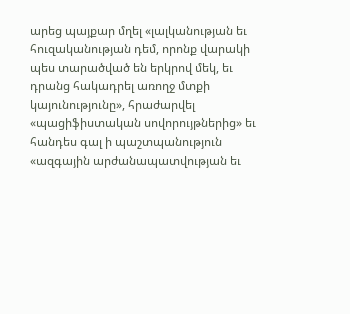արեց պայքար մղել «լալկանության եւ հուզականության դեմ, որոնք վարակի պես տարածված են երկրով մեկ, եւ դրանց հակադրել առողջ մտքի կայունությունը», հրաժարվել «պացիֆիստական սովորույթներից» եւ հանդես գալ ի պաշտպանություն «ազգային արժանապատվության եւ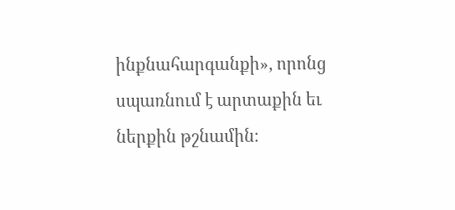ինքնահարգանքի», որոնց սպառնում է արտաքին եւ ներքին թշնամին։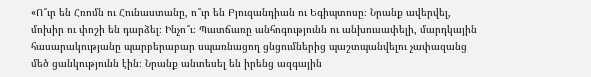«Ո՞ւր են Հռոմն ու Հունաստանը, ո՞ւր են Բյուզանդիան ու Եգիպտոսը։ Նրանք ավերվել, մոխիր ու փոշի են դարձել։ Ինչո՞ւ։ Պատճառը անհոգությունն ու անխուսափելի, մարդկային հասարակությանը պարբերաբար սպառնացող ցնցումներից պաշտպանվելու չափազանց մեծ ցանկությունն էին։ Նրանք անտեսել են իրենց ազգային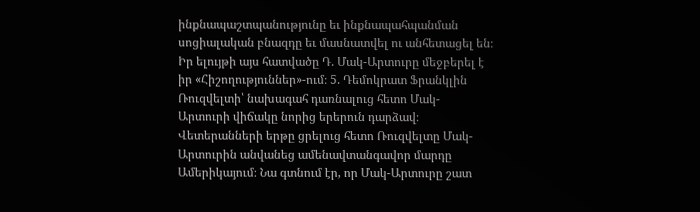ինքնապաշտպանությունը եւ ինքնապահպանման սոցիալական բնազդը եւ մասնատվել ու անհետացել են։ Իր ելույթի այս հատվածը Դ. Մակ-Արտուրը մեջբերել է իր «Հիշողություններ»-ում։ 5. Դեմոկրատ Ֆրանկլին Ռուզվելտի՝ նախագահ դառնալուց հետո Մակ- Արտուրի վիճակը նորից երերուն դարձավ։ Վետերանների երթը ցրելուց հետո Ռուզվելտը Մակ-Արտուրին անվանեց ամենավտանգավոր մարդը Ամերիկայում։ Նա գտնում էր, որ Մակ-Արտուրը շատ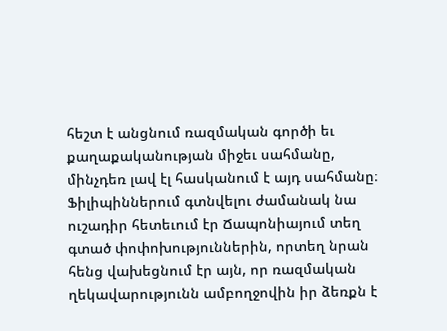հեշտ է անցնում ռազմական գործի եւ քաղաքականության միջեւ սահմանը, մինչդեռ լավ էլ հասկանում է այդ սահմանը։ Ֆիլիպիններում գտնվելու ժամանակ նա ուշադիր հետեւում էր Ճապոնիայում տեղ գտած փոփոխություններին, որտեղ նրան հենց վախեցնում էր այն, որ ռազմական ղեկավարությունն ամբողջովին իր ձեռքն է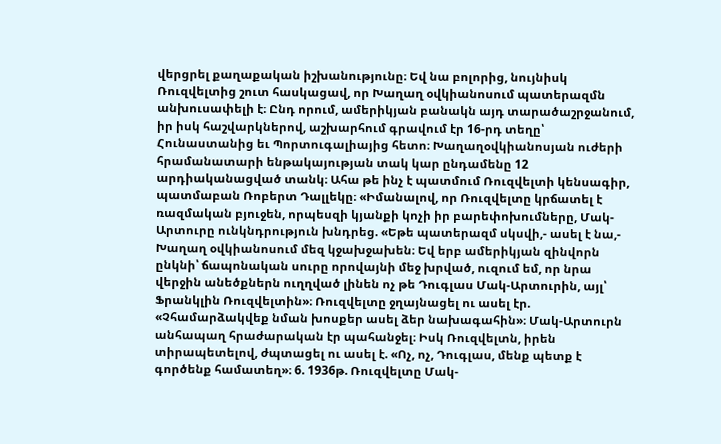վերցրել քաղաքական իշխանությունը։ Եվ նա բոլորից, նույնիսկ Ռուզվելտից շուտ հասկացավ, որ Խաղաղ օվկիանոսում պատերազմն անխուսափելի է։ Ընդ որում, ամերիկյան բանակն այդ տարածաշրջանում, իր իսկ հաշվարկներով, աշխարհում գրավում էր 16-րդ տեղը՝ Հունաստանից եւ Պորտուգալիայից հետո։ Խաղաղօվկիանոսյան ուժերի հրամանատարի ենթակայության տակ կար ընդամենը 12 արդիականացված տանկ։ Ահա թե ինչ է պատմում Ռուզվելտի կենսագիր, պատմաբան Ռոբերտ Դալլեկը։ «Իմանալով, որ Ռուզվելտը կրճատել է ռազմական բյուջեն, որպեսզի կյանքի կոչի իր բարեփոխումները, Մակ-Արտուրը ունկնդրություն խնդրեց. «Եթե պատերազմ սկսվի,- ասել է նա,- Խաղաղ օվկիանոսում մեզ կջախջախեն։ Եվ երբ ամերիկյան զինվորն ընկնի՝ ճապոնական սուրը որովայնի մեջ խրված, ուզում եմ, որ նրա վերջին անեծքներն ուղղված լինեն ոչ թե Դուգլաս Մակ-Արտուրին, այլ՝ Ֆրանկլին Ռուզվելտին»։ Ռուզվելտը ջղայնացել ու ասել էր. «Չհամարձակվեք նման խոսքեր ասել ձեր նախագահին»։ Մակ-Արտուրն անհապաղ հրաժարական էր պահանջել։ Իսկ Ռուզվելտն, իրեն տիրապետելով, ժպտացել ու ասել է. «Ոչ, ոչ, Դուգլաս, մենք պետք է գործենք համատեղ»։ 6. 1936թ. Ռուզվելտը Մակ-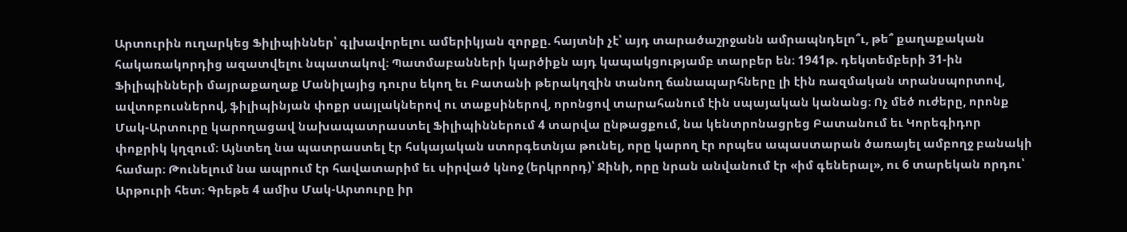Արտուրին ուղարկեց Ֆիլիպիններ՝ գլխավորելու ամերիկյան զորքը. հայտնի չէ՝ այդ տարածաշրջանն ամրապնդելո՞ւ, թե՞ քաղաքական հակառակորդից ազատվելու նպատակով։ Պատմաբանների կարծիքն այդ կապակցությամբ տարբեր են։ 1941թ. դեկտեմբերի 31-ին Ֆիլիպինների մայրաքաղաք Մանիլայից դուրս եկող եւ Բատանի թերակղզին տանող ճանապարհները լի էին ռազմական տրանսպորտով, ավտոբուսներով, ֆիլիպինյան փոքր սայլակներով ու տաքսիներով, որոնցով տարահանում էին սպայական կանանց։ Ոչ մեծ ուժերը, որոնք Մակ-Արտուրը կարողացավ նախապատրաստել Ֆիլիպիններում 4 տարվա ընթացքում, նա կենտրոնացրեց Բատանում եւ Կորեգիդոր փոքրիկ կղզում։ Այնտեղ նա պատրաստել էր հսկայական ստորգետնյա թունել, որը կարող էր որպես ապաստարան ծառայել ամբողջ բանակի համար։ Թունելում նա ապրում էր հավատարիմ եւ սիրված կնոջ (երկրորդ)՝ Ջինի, որը նրան անվանում էր «իմ գեներալ», ու 6 տարեկան որդու՝ Արթուրի հետ։ Գրեթե 4 ամիս Մակ-Արտուրը իր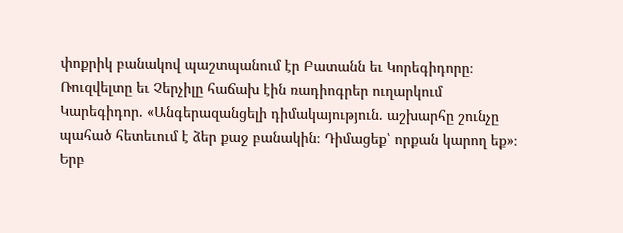փոքրիկ բանակով պաշտպանում էր Բատանն եւ Կորեգիդորը։ Ռուզվելտը եւ Չերչիլը հաճախ էին ռադիոգրեր ուղարկում Կարեգիդոր. «Անգերազանցելի դիմակայություն. աշխարհը շունչը պահած հետեւում է ձեր քաջ բանակին։ Դիմացեք՝ որքան կարող եք»։ Երբ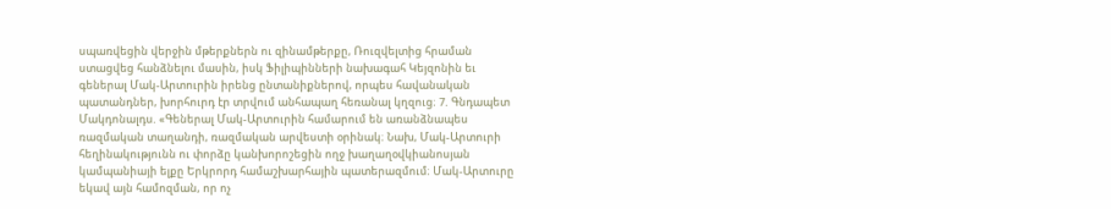սպառվեցին վերջին մթերքներն ու զինամթերքը, Ռուզվելտից հրաման ստացվեց հանձնելու մասին, իսկ Ֆիլիպինների նախագահ Կեյզոնին եւ գեներալ Մակ-Արտուրին իրենց ընտանիքներով, որպես հավանական պատանդներ, խորհուրդ էր տրվում անհապաղ հեռանալ կղզուց։ 7. Գնդապետ Մակդոնալդս. «Գեներալ Մակ-Արտուրին համարում են առանձնապես ռազմական տաղանդի, ռազմական արվեստի օրինակ։ Նախ, Մակ-Արտուրի հեղինակությունն ու փորձը կանխորոշեցին ողջ խաղաղօվկիանոսյան կամպանիայի ելքը Երկրորդ համաշխարհային պատերազմում։ Մակ-Արտուրը եկավ այն համոզման, որ ոչ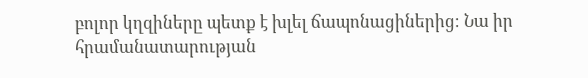բոլոր կղզիները պետք է խլել ճապոնացիներից։ Նա իր հրամանատարության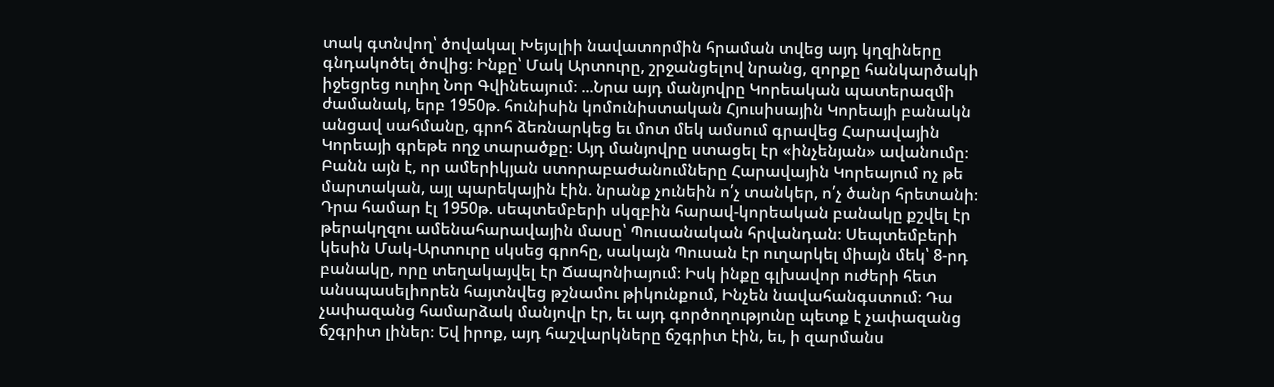տակ գտնվող՝ ծովակալ Խեյսլիի նավատորմին հրաման տվեց այդ կղզիները գնդակոծել ծովից։ Ինքը՝ Մակ Արտուրը, շրջանցելով նրանց, զորքը հանկարծակի իջեցրեց ուղիղ Նոր Գվինեայում։ ...Նրա այդ մանյովրը Կորեական պատերազմի ժամանակ, երբ 1950թ. հունիսին կոմունիստական Հյուսիսային Կորեայի բանակն անցավ սահմանը, գրոհ ձեռնարկեց եւ մոտ մեկ ամսում գրավեց Հարավային Կորեայի գրեթե ողջ տարածքը։ Այդ մանյովրը ստացել էր «ինչենյան» ավանումը։ Բանն այն է, որ ամերիկյան ստորաբաժանումները Հարավային Կորեայում ոչ թե մարտական, այլ պարեկային էին. նրանք չունեին ո՛չ տանկեր, ո՛չ ծանր հրետանի։ Դրա համար էլ 1950թ. սեպտեմբերի սկզբին հարավ-կորեական բանակը քշվել էր թերակղզու ամենահարավային մասը՝ Պուսանական հրվանդան։ Սեպտեմբերի կեսին Մակ-Արտուրը սկսեց գրոհը, սակայն Պուսան էր ուղարկել միայն մեկ՝ 8-րդ բանակը, որը տեղակայվել էր Ճապոնիայում։ Իսկ ինքը գլխավոր ուժերի հետ անսպասելիորեն հայտնվեց թշնամու թիկունքում, Ինչեն նավահանգստում։ Դա չափազանց համարձակ մանյովր էր, եւ այդ գործողությունը պետք է չափազանց ճշգրիտ լիներ։ Եվ իրոք, այդ հաշվարկները ճշգրիտ էին, եւ, ի զարմանս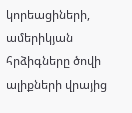կորեացիների, ամերիկյան հրձիգները ծովի ալիքների վրայից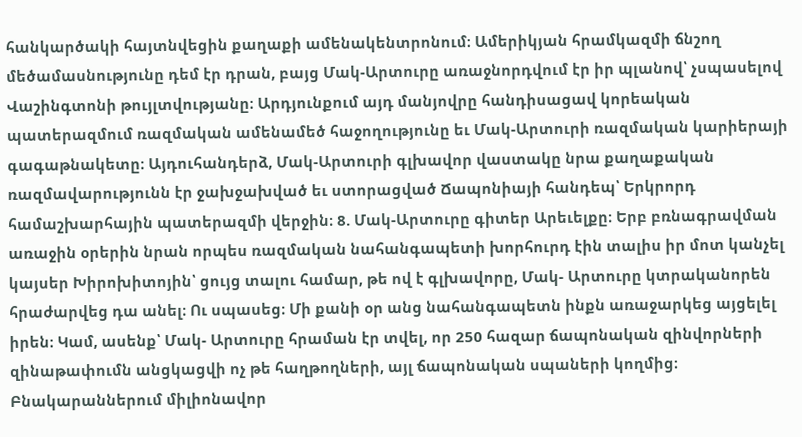հանկարծակի հայտնվեցին քաղաքի ամենակենտրոնում։ Ամերիկյան հրամկազմի ճնշող մեծամասնությունը դեմ էր դրան, բայց Մակ-Արտուրը առաջնորդվում էր իր պլանով՝ չսպասելով Վաշինգտոնի թույլտվությանը։ Արդյունքում այդ մանյովրը հանդիսացավ կորեական պատերազմում ռազմական ամենամեծ հաջողությունը եւ Մակ-Արտուրի ռազմական կարիերայի գագաթնակետը։ Այդուհանդերձ, Մակ-Արտուրի գլխավոր վաստակը նրա քաղաքական ռազմավարությունն էր ջախջախված եւ ստորացված Ճապոնիայի հանդեպ՝ Երկրորդ համաշխարհային պատերազմի վերջին։ 8. Մակ-Արտուրը գիտեր Արեւելքը։ Երբ բռնագրավման առաջին օրերին նրան որպես ռազմական նահանգապետի խորհուրդ էին տալիս իր մոտ կանչել կայսեր Խիրոխիտոյին՝ ցույց տալու համար, թե ով է գլխավորը, Մակ- Արտուրը կտրականորեն հրաժարվեց դա անել։ Ու սպասեց։ Մի քանի օր անց նահանգապետն ինքն առաջարկեց այցելել իրեն։ Կամ, ասենք՝ Մակ- Արտուրը հրաման էր տվել, որ 250 հազար ճապոնական զինվորների զինաթափումն անցկացվի ոչ թե հաղթողների, այլ ճապոնական սպաների կողմից։ Բնակարաններում միլիոնավոր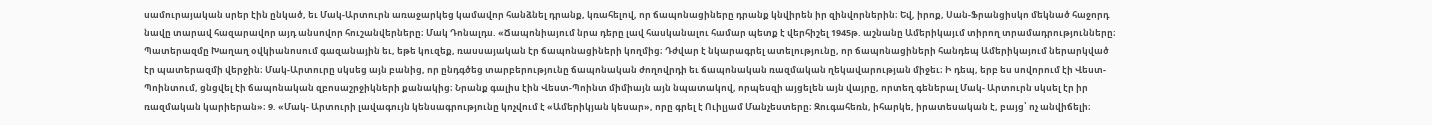սամուրայական սրեր էին ընկած, եւ Մակ-Արտուրն առաջարկեց կամավոր հանձնել դրանք, կռահելով, որ ճապոնացիները դրանք կնվիրեն իր զինվորներին։ Եվ, իրոք, Սան-Ֆրանցիսկո մեկնած հաջորդ նավը տարավ հազարավոր այդ անսովոր հուշանվերները։ Մակ Դոնալդս. «Ճապոնիայում նրա դերը լավ հասկանալու համար պետք է վերհիշել 1945թ. աշնանը Ամերիկայւմ տիրող տրամադրությունները։ Պատերազմը Խաղաղ օվկիանոսում գազանային եւ, եթե կուզեք, ռասսայական էր ճապոնացիների կողմից։ Դժվար է նկարագրել ատելությունը, որ ճապոնացիների հանդեպ Ամերիկայում ներարկված էր պատերազմի վերջին։ Մակ-Արտուրը սկսեց այն բանից, որ ընդգծեց տարբերությունը ճապոնական ժողովրդի եւ ճապոնական ռազմական ղեկավարության միջեւ։ Ի դեպ, երբ ես սովորում էի Վեստ-Պոինտում, ցնցվել էի ճապոնական զբոսաշրջիկների քանակից։ Նրանք գալիս էին Վեստ-Պոինտ միմիայն այն նպատակով, որպեսզի այցելեն այն վայրը, որտեղ գեներալ Մակ- Արտուրն սկսել էր իր ռազմական կարիերան»։ 9. «Մակ- Արտուրի լավագույն կենսագրությունը կոչվում է «Ամերիկյան կեսար», որը գրել է Ուիլյամ Մանչեստերը։ Զուգահեռն, իհարկե, իրատեսական է, բայց՝ ոչ անվիճելի։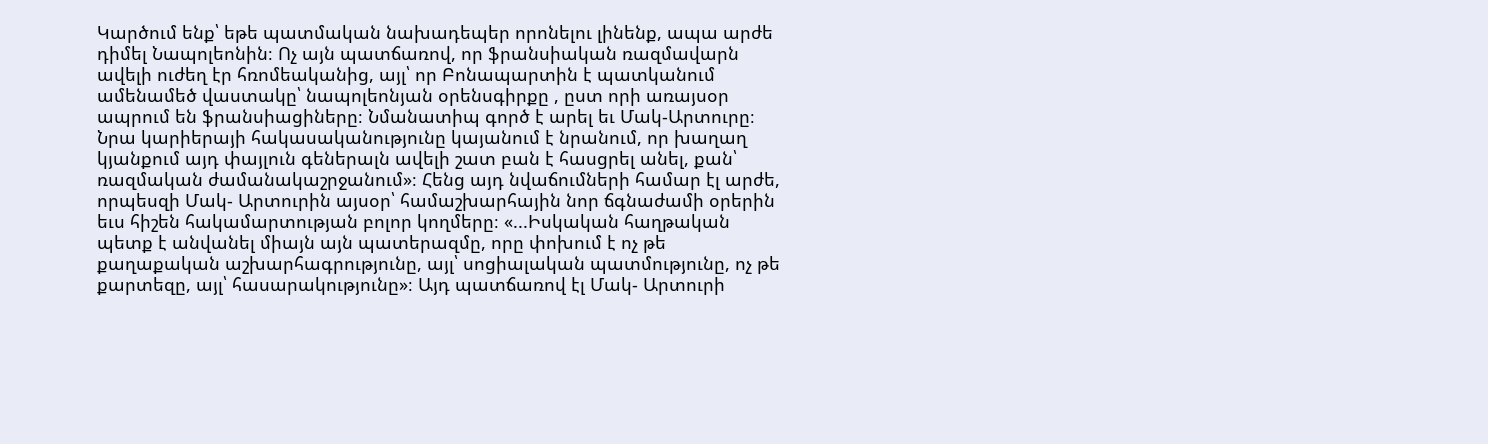Կարծում ենք՝ եթե պատմական նախադեպեր որոնելու լինենք, ապա արժե դիմել Նապոլեոնին։ Ոչ այն պատճառով, որ ֆրանսիական ռազմավարն ավելի ուժեղ էր հռոմեականից, այլ՝ որ Բոնապարտին է պատկանում ամենամեծ վաստակը՝ նապոլեոնյան օրենսգիրքը , ըստ որի առայսօր ապրում են ֆրանսիացիները։ Նմանատիպ գործ է արել եւ Մակ-Արտուրը։ Նրա կարիերայի հակասականությունը կայանում է նրանում, որ խաղաղ կյանքում այդ փայլուն գեներալն ավելի շատ բան է հասցրել անել, քան՝ ռազմական ժամանակաշրջանում»։ Հենց այդ նվաճումների համար էլ արժե, որպեսզի Մակ- Արտուրին այսօր՝ համաշխարհային նոր ճգնաժամի օրերին եւս հիշեն հակամարտության բոլոր կողմերը։ «...Իսկական հաղթական պետք է անվանել միայն այն պատերազմը, որը փոխում է ոչ թե քաղաքական աշխարհագրությունը, այլ՝ սոցիալական պատմությունը, ոչ թե քարտեզը, այլ՝ հասարակությունը»։ Այդ պատճառով էլ Մակ- Արտուրի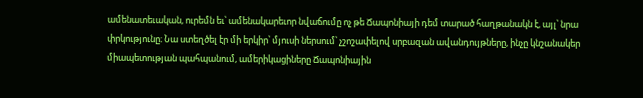ամենատեւական, ուրեմն եւ՝ ամենակարեւոր նվաճումը ոչ թե Ճապոնիայի դեմ տարած հաղթանակն է, այլ՝ նրա փրկությունը։ Նա ստեղծել էր մի երկիր՝ մյուսի ներսում՝ չշոշափելով սրբազան ավանդույթները, ինչը կնշանակեր միապետության պահպանում, ամերիկացիները Ճապոնիային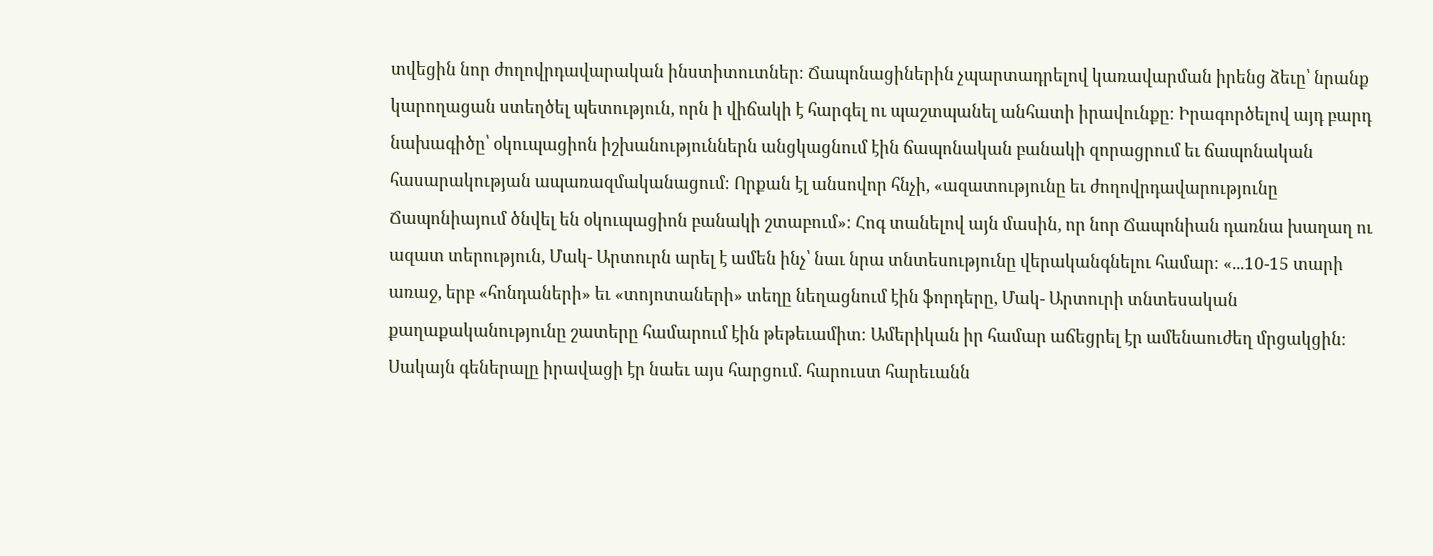տվեցին նոր ժողովրդավարական ինստիտուտներ։ Ճապոնացիներին չպարտադրելով կառավարման իրենց ձեւը՝ նրանք կարողացան ստեղծել պետություն, որն ի վիճակի է հարգել ու պաշտպանել անհատի իրավունքը։ Իրագործելով այդ բարդ նախագիծը՝ օկուպացիոն իշխանություններն անցկացնում էին ճապոնական բանակի զորացրում եւ ճապոնական հասարակության ապառազմականացում։ Որքան էլ անսովոր հնչի, «ազատությունը եւ ժողովրդավարությունը Ճապոնիայում ծնվել են օկուպացիոն բանակի շտաբում»։ Հոգ տանելով այն մասին, որ նոր Ճապոնիան դառնա խաղաղ ու ազատ տերություն, Մակ- Արտուրն արել է ամեն ինչ՝ նաւ նրա տնտեսությունը վերականգնելու համար։ «...10-15 տարի առաջ, երբ «հոնդաների» եւ «տոյոտաների» տեղը նեղացնում էին ֆորդերը, Մակ- Արտուրի տնտեսական քաղաքականությունը շատերը համարում էին թեթեւամիտ։ Ամերիկան իր համար աճեցրել էր ամենաուժեղ մրցակցին։ Սակայն գեներալը իրավացի էր նաեւ այս հարցում. հարուստ հարեւանն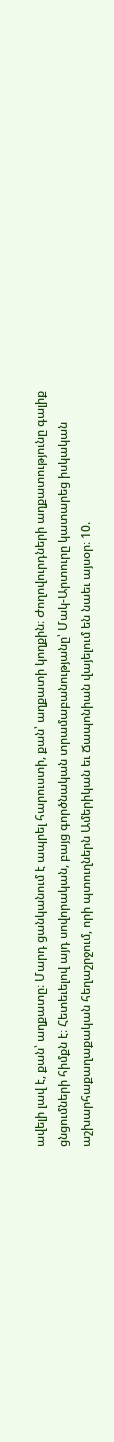ավելի լավ է, քան՝ աղքատը։ Մարդ ցանկանում է ապրել հարուստի, քան՝ աղքատի կողքին։ Ժողովուրդների աղքատությունը գալիք ցնցումների հիմքն է։ Հետեւելով այդ սովորական, բայց գործնական տրամաբանությանը՝ Մակ-Արտուրը կատարեց իսկական աշխարհաքաղաքական հեղաշրջում, որի պտուղներն Ամերիկան եւ Ճապոնիան վայելում են նաեւ այսօր։ 10.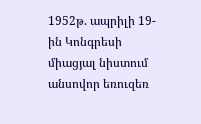1952թ. ապրիլի 19-ին Կոնգրեսի միացյալ նիստում անսովոր եռուզեռ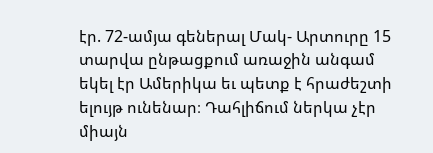էր. 72-ամյա գեներալ Մակ- Արտուրը 15 տարվա ընթացքում առաջին անգամ եկել էր Ամերիկա եւ պետք է հրաժեշտի ելույթ ունենար։ Դահլիճում ներկա չէր միայն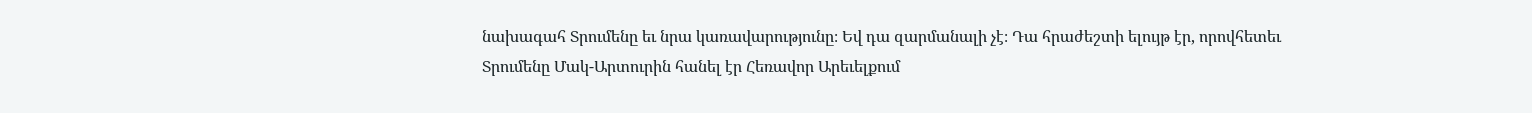նախագահ Տրումենը եւ նրա կառավարությունը։ Եվ դա զարմանալի չէ։ Դա հրաժեշտի ելույթ էր, որովհետեւ Տրումենը Մակ-Արտուրին հանել էր Հեռավոր Արեւելքում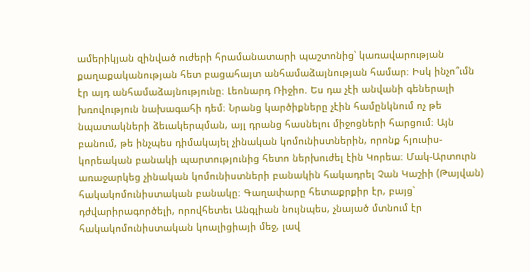ամերիկյան զինված ուժերի հրամանատարի պաշտոնից՝ կառավարության քաղաքականության հետ բացահայտ անհամաձայնության համար։ Իսկ ինչո՞ւմն էր այդ անհամաձայնությունը։ Լեոնարդ Ռիջիո. Ես դա չէի անվանի գեներալի խռովություն նախագահի դեմ։ Նրանց կարծիքները չէին համընկնում ոչ թե նպատակների ձեւակերպման, այլ դրանց հասնելու միջոցների հարցում։ Այն բանում, թե ինչպես դիմակայել չինական կոմունիստներին, որոնք հյուսիս-կորեական բանակի պարտությունից հետո ներխուժել էին Կորեա։ Մակ-Արտուրն առաջարկեց չինական կոմունիստների բանակին հակադրել Չան Կաշիի (Թայվան) հակակոմունիստական բանակը։ Գաղափարը հետաքրքիր էր, բայց՝ դժվարիրագործելի, որովհետեւ Անգլիան նույնպես, չնայած մտնում էր հակակոմունիստական կոալիցիայի մեջ, լավ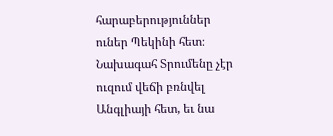հարաբերություններ ուներ Պեկինի հետ։ Նախագահ Տրումենը չէր ուզում վեճի բռնվել Անգլիայի հետ, եւ նա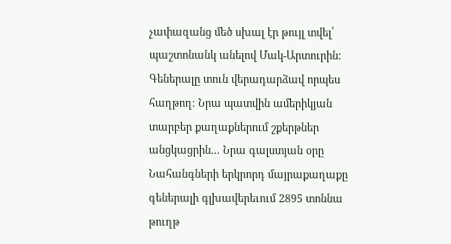չափազանց մեծ սխալ էր թույլ տվել՝ պաշտոնանկ անելով Մակ-Արտուրին։ Գեներալը տուն վերադարձավ որպես հաղթող։ Նրա պատվին ամերիկյան տարբեր քաղաքներում շքերթներ անցկացրին... Նրա գալստյան օրը Նահանգների երկրորդ մայրաքաղաքը գեներալի գլխավերեւում 2895 տոննա թուղթ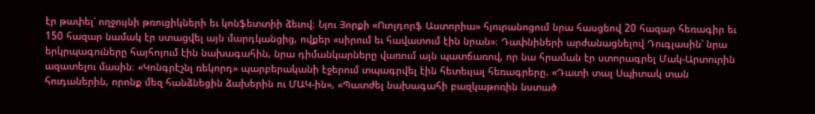էր թափել՝ ողջույնի թռուցիկների եւ կոնֆետտիի ձեւով։ Նյու Յորքի «Ուոլդորֆ Աստորիա» հյուրանոցում նրա հասցեով 20 հազար հեռագիր եւ 150 հազար նամակ էր ստացվել այն մարդկանցից, ովքեր «սիրում եւ հավատում էին նրան»։ Դափնիների արժանացնելով Դուգլասին՝ նրա երկրպագուները հայհոյում էին նախագահին, նրա դիմանկարները վառում այն պատճառով, որ նա հրաման էր ստորագրել Մակ-Արտուրին ազատելու մասին։ «Կոնգրէշնլ ռեկորդ» պարբերականի էջերում տպագրվել էին հետեւյալ հեռագրերը. «Դատի տալ Սպիտակ տան հուդաներին, որոնք մեզ հանձնեցին ձախերին ու ՄԱԿ-ին», «Պատժել նախագահի բազկաթոռին նստած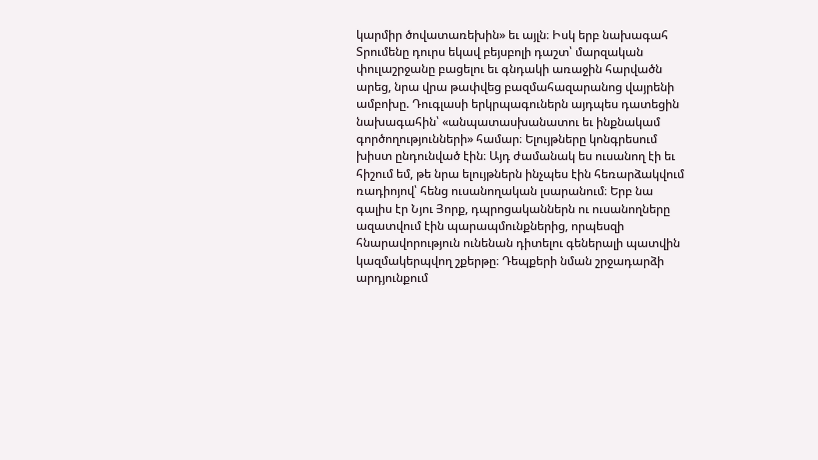կարմիր ծովատառեխին» եւ այլն։ Իսկ երբ նախագահ Տրումենը դուրս եկավ բեյսբոլի դաշտ՝ մարզական փուլաշրջանը բացելու եւ գնդակի առաջին հարվածն արեց, նրա վրա թափվեց բազմահազարանոց վայրենի ամբոխը. Դուգլասի երկրպագուներն այդպես դատեցին նախագահին՝ «անպատասխանատու եւ ինքնակամ գործողությունների» համար։ Ելույթները կոնգրեսում խիստ ընդունված էին։ Այդ ժամանակ ես ուսանող էի եւ հիշում եմ, թե նրա ելույթներն ինչպես էին հեռարձակվում ռադիոյով՝ հենց ուսանողական լսարանում։ Երբ նա գալիս էր Նյու Յորք, դպրոցականներն ու ուսանողները ազատվում էին պարապմունքներից, որպեսզի հնարավորություն ունենան դիտելու գեներալի պատվին կազմակերպվող շքերթը։ Դեպքերի նման շրջադարձի արդյունքում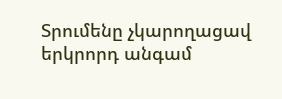Տրումենը չկարողացավ երկրորդ անգամ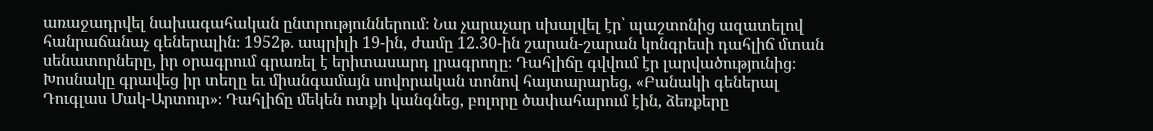առաջադրվել նախագահական ընտրություններում։ Նա չարաչար սխալվել էր՝ պաշտոնից ազատելով հանրաճանաչ գեներալին։ 1952թ. ապրիլի 19-ին, ժամը 12.30-ին շարան-շարան կոնգրեսի դահլիճ մտան սենատորները, իր օրագրում գրառել է երիտասարդ լրագրողը։ Դահլիճը գվվում էր լարվածությունից։ Խոսնակը գրավեց իր տեղը եւ միանգամայն սովորական տոնով հայտարարեց, «Բանակի գեներալ Դուգլաս Մակ-Արտուր»։ Դահլիճը մեկեն ոտքի կանգնեց, բոլորը ծափահարում էին, ձեռքերը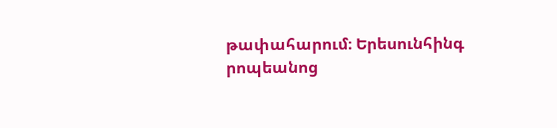թափահարում։ Երեսունհինգ րոպեանոց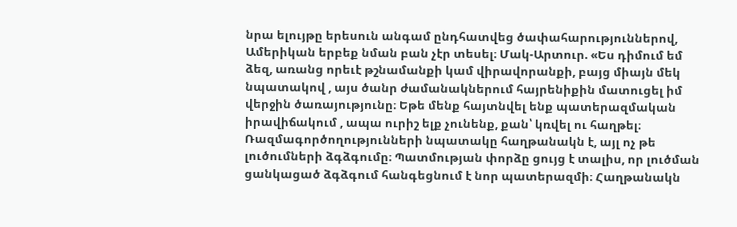նրա ելույթը երեսուն անգամ ընդհատվեց ծափահարություններով, Ամերիկան երբեք նման բան չէր տեսել։ Մակ-Արտուր. «Ես դիմում եմ ձեզ, առանց որեւէ թշնամանքի կամ վիրավորանքի, բայց միայն մեկ նպատակով , այս ծանր ժամանակներում հայրենիքին մատուցել իմ վերջին ծառայությունը։ Եթե մենք հայտնվել ենք պատերազմական իրավիճակում , ապա ուրիշ ելք չունենք, քան՝ կռվել ու հաղթել։ Ռազմագործողությունների նպատակը հաղթանակն է, այլ ոչ թե լուծումների ձգձգումը։ Պատմության փորձը ցույց է տալիս, որ լուծման ցանկացած ձգձգում հանգեցնում է նոր պատերազմի։ Հաղթանակն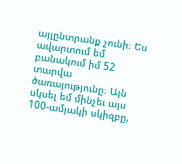այլընտրանք չունի։ Ես ավարտում եմ բանակում իմ 52 տարվա ծառայությունը։ Այն սկսել եմ մինչեւ այս 100-ամյակի սկիզբը,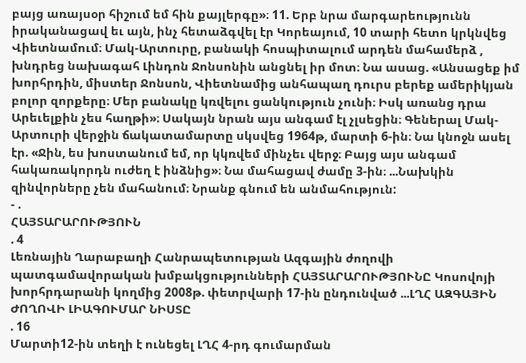բայց առայսօր հիշում եմ հին քայլերգը»։ 11. Երբ նրա մարգարեությունն իրականացավ եւ այն, ինչ հետաձգվել էր Կորեայում, 10 տարի հետո կրկնվեց Վիետնամում։ Մակ-Արտուրը, բանակի հոսպիտալում արդեն մահամերձ , խնդրեց նախագահ Լինդոն Ջոնսոնին անցնել իր մոտ։ Նա ասաց. «Անսացեք իմ խորհրդին, միստեր Ջոնսոն, Վիետնամից անհապաղ դուրս բերեք ամերիկյան բոլոր զորքերը։ Մեր բանակը կռվելու ցանկություն չունի։ Իսկ առանց դրա Արեւելքին չես հաղթի»։ Սակայն նրան այս անգամ էլ չլսեցին։ Գեներալ Մակ-Արտուրի վերջին ճակատամարտը սկսվեց 1964թ, մարտի 6-ին։ Նա կնոջն ասել էր. «Ջին, ես խոստանում եմ, որ կկռվեմ մինչեւ վերջ։ Բայց այս անգամ հակառակորդն ուժեղ է ինձնից»։ Նա մահացավ ժամը 3-ին։ ...Նախկին զինվորները չեն մահանում։ Նրանք գնում են անմահություն:
- .
ՀԱՅՏԱՐԱՐՈՒԹՅՈՒՆ
. 4
Լեռնային Ղարաբաղի Հանրապետության Ազգային ժողովի պատգամավորական խմբակցությունների ՀԱՅՏԱՐԱՐՈՒԹՅՈՒՆԸ Կոսովոյի խորհրդարանի կողմից 2008թ. փետրվարի 17-ին ընդունված ...ԼՂՀ ԱԶԳԱՅԻՆ ԺՈՂՈՎԻ ԼԻԱԳՈՒՄԱՐ ՆԻՍՏԸ
. 16
Մարտի12-ին տեղի է ունեցել ԼՂՀ 4-րդ գումարման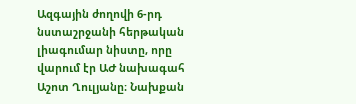Ազգային ժողովի 6-րդ նստաշրջանի հերթական լիագումար նիստը, որը վարում էր ԱԺ նախագահ Աշոտ Ղուլյանը։ Նախքան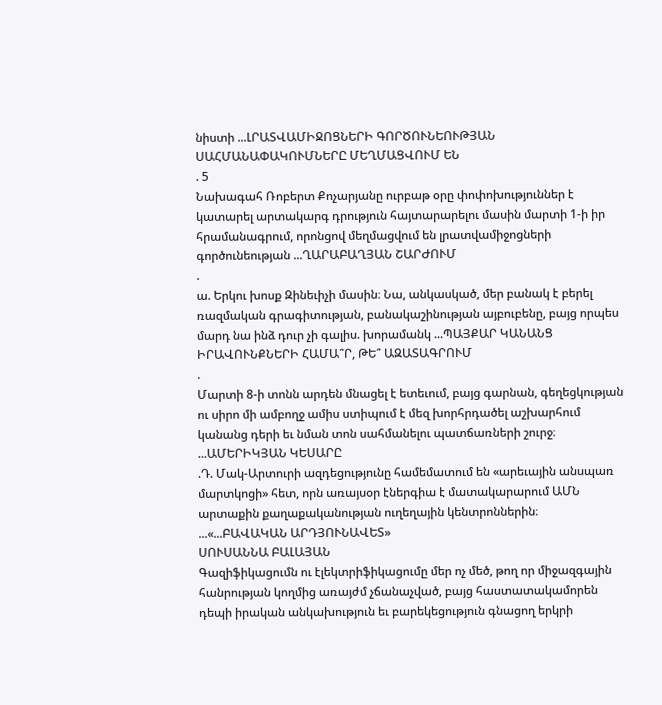նիստի ...ԼՐԱՏՎԱՄԻՋՈՑՆԵՐԻ ԳՈՐԾՈՒՆԵՈՒԹՅԱՆ ՍԱՀՄԱՆԱՓԱԿՈՒՄՆԵՐԸ ՄԵՂՄԱՑՎՈՒՄ ԵՆ
. 5
Նախագահ Ռոբերտ Քոչարյանը ուրբաթ օրը փոփոխություններ է կատարել արտակարգ դրություն հայտարարելու մասին մարտի 1-ի իր հրամանագրում, որոնցով մեղմացվում են լրատվամիջոցների գործունեության ...ՂԱՐԱԲԱՂՅԱՆ ՇԱՐԺՈՒՄ
.
ա. Երկու խոսք Զինեւիչի մասին։ Նա, անկասկած, մեր բանակ է բերել ռազմական գրագիտության, բանակաշինության այբուբենը, բայց որպես մարդ նա ինձ դուր չի գալիս. խորամանկ ...ՊԱՅՔԱՐ ԿԱՆԱՆՑ ԻՐԱՎՈՒՆՔՆԵՐԻ ՀԱՄԱ՞Ր, ԹԵ՞ ԱԶԱՏԱԳՐՈՒՄ
.
Մարտի 8-ի տոնն արդեն մնացել է ետեւում, բայց գարնան, գեղեցկության ու սիրո մի ամբողջ ամիս ստիպում է մեզ խորհրդածել աշխարհում կանանց դերի եւ նման տոն սահմանելու պատճառների շուրջ։ ...ԱՄԵՐԻԿՅԱՆ ԿԵՍԱՐԸ
.Դ. Մակ-Արտուրի ազդեցությունը համեմատում են «արեւային անսպառ մարտկոցի» հետ, որն առայսօր էներգիա է մատակարարում ԱՄՆ արտաքին քաղաքականության ուղեղային կենտրոններին։ ...«...ԲԱՎԱԿԱՆ ԱՐԴՅՈՒՆԱՎԵՏ»
ՍՈՒՍԱՆՆԱ ԲԱԼԱՅԱՆ
Գազիֆիկացումն ու էլեկտրիֆիկացումը մեր ոչ մեծ, թող որ միջազգային հանրության կողմից առայժմ չճանաչված, բայց հաստատակամորեն դեպի իրական անկախություն եւ բարեկեցություն գնացող երկրի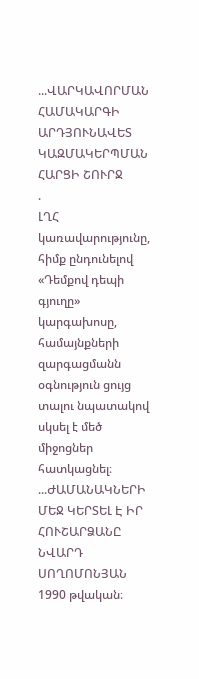...ՎԱՐԿԱՎՈՐՄԱՆ ՀԱՄԱԿԱՐԳԻ ԱՐԴՅՈՒՆԱՎԵՏ ԿԱԶՄԱԿԵՐՊՄԱՆ ՀԱՐՑԻ ՇՈՒՐՋ
.
ԼՂՀ կառավարությունը, հիմք ընդունելով «Դեմքով դեպի գյուղը» կարգախոսը, համայնքների զարգացմանն օգնություն ցույց տալու նպատակով սկսել է մեծ միջոցներ հատկացնել։ ...ԺԱՄԱՆԱԿՆԵՐԻ ՄԵՋ ԿԵՐՏԵԼ Է ԻՐ ՀՈՒՇԱՐՁԱՆԸ
ՆՎԱՐԴ ՍՈՂՈՄՈՆՅԱՆ
1990 թվական։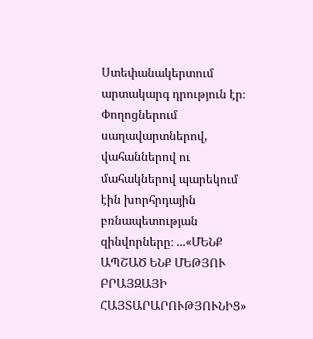Ստեփանակերտում արտակարգ դրություն էր։ Փողոցներում սաղավարտներով, վահաններով ու մահակներով պարեկում էին խորհրդային բռնապետության զինվորները։ ...«ՄԵՆՔ ԱՊՇԱԾ ԵՆՔ ՄԵԹՅՈՒ ԲՐԱՅԶԱՅԻ ՀԱՅՏԱՐԱՐՈՒԹՅՈՒՆԻՑ»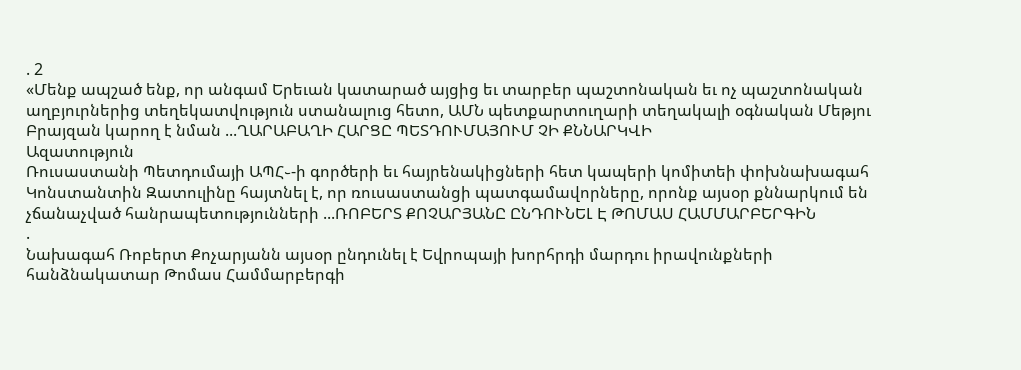. 2
«Մենք ապշած ենք, որ անգամ Երեւան կատարած այցից եւ տարբեր պաշտոնական եւ ոչ պաշտոնական աղբյուրներից տեղեկատվություն ստանալուց հետո, ԱՄՆ պետքարտուղարի տեղակալի օգնական Մեթյու Բրայզան կարող է նման ...ՂԱՐԱԲԱՂԻ ՀԱՐՑԸ ՊԵՏԴՈՒՄԱՅՈՒՄ ՉԻ ՔՆՆԱՐԿՎԻ
Ազատություն
Ռուսաստանի Պետդումայի ԱՊՀ֊-ի գործերի եւ հայրենակիցների հետ կապերի կոմիտեի փոխնախագահ Կոնստանտին Զատուլինը հայտնել է, որ ռուսաստանցի պատգամավորները, որոնք այսօր քննարկում են չճանաչված հանրապետությունների ...ՌՈԲԵՐՏ ՔՈՉԱՐՅԱՆԸ ԸՆԴՈՒՆԵԼ Է ԹՈՄԱՍ ՀԱՄՄԱՐԲԵՐԳԻՆ
.
Նախագահ Ռոբերտ Քոչարյանն այսօր ընդունել է Եվրոպայի խորհրդի մարդու իրավունքների հանձնակատար Թոմաս Համմարբերգի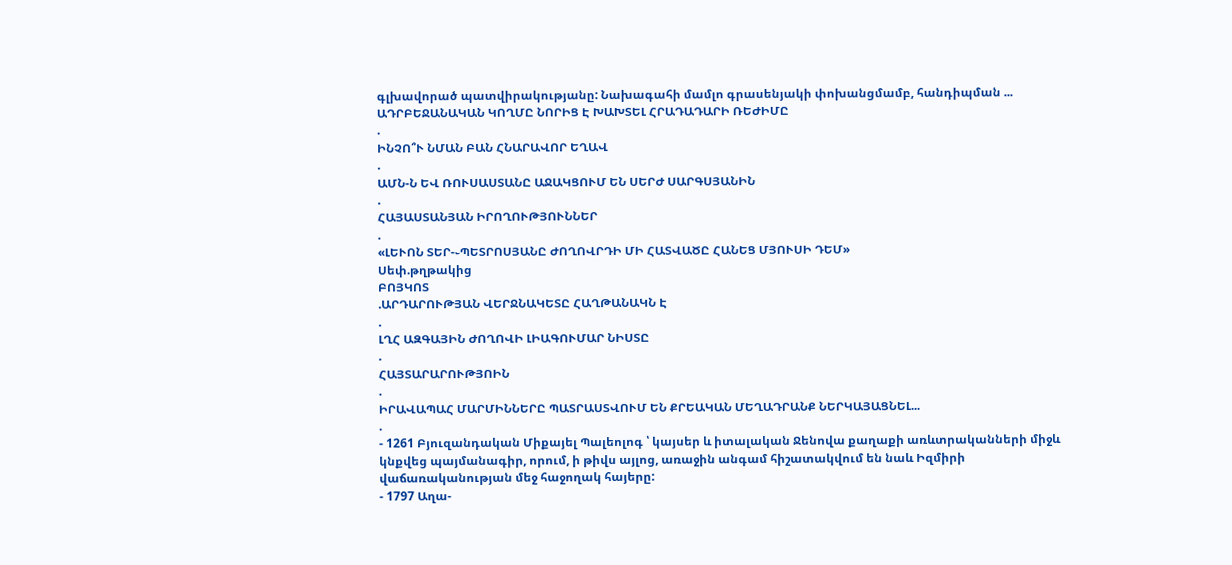գլխավորած պատվիրակությանը: Նախագահի մամլո գրասենյակի փոխանցմամբ, հանդիպման ...
ԱԴՐԲԵՋԱՆԱԿԱՆ ԿՈՂՄԸ ՆՈՐԻՑ Է ԽԱԽՏԵԼ ՀՐԱԴԱԴԱՐԻ ՌԵԺԻՄԸ
.
ԻՆՉՈ՞Ւ ՆՄԱՆ ԲԱՆ ՀՆԱՐԱՎՈՐ ԵՂԱՎ
.
ԱՄՆ-Ն ԵՎ ՌՈՒՍԱՍՏԱՆԸ ԱՋԱԿՑՈՒՄ ԵՆ ՍԵՐԺ ՍԱՐԳՍՅԱՆԻՆ
.
ՀԱՅԱՍՏԱՆՅԱՆ ԻՐՈՂՈՒԹՅՈՒՆՆԵՐ
.
«ԼԵՒՈՆ ՏԵՐ-֊ՊԵՏՐՈՍՅԱՆԸ ԺՈՂՈՎՐԴԻ ՄԻ ՀԱՏՎԱԾԸ ՀԱՆԵՑ ՄՅՈՒՍԻ ԴԵՄ»
Սեփ.թղթակից
ԲՈՅԿՈՏ
.ԱՐԴԱՐՈՒԹՅԱՆ ՎԵՐՋՆԱԿԵՏԸ ՀԱՂԹԱՆԱԿՆ Է
.
ԼՂՀ ԱԶԳԱՅԻՆ ԺՈՂՈՎԻ ԼԻԱԳՈՒՄԱՐ ՆԻՍՏԸ
.
ՀԱՅՏԱՐԱՐՈՒԹՅՈԻՆ
.
ԻՐԱՎԱՊԱՀ ՄԱՐՄԻՆՆԵՐԸ ՊԱՏՐԱՍՏՎՈՒՄ ԵՆ ՔՐԵԱԿԱՆ ՄԵՂԱԴՐԱՆՔ ՆԵՐԿԱՅԱՑՆԵԼ...
.
- 1261 Բյուզանդական Միքայել Պալեոլոգ ՝ կայսեր և իտալական Ջենովա քաղաքի առևտրականների միջև կնքվեց պայմանագիր, որում, ի թիվս այլոց, առաջին անգամ հիշատակվում են նաև Իզմիրի վաճառականության մեջ հաջողակ հայերը:
- 1797 Աղա-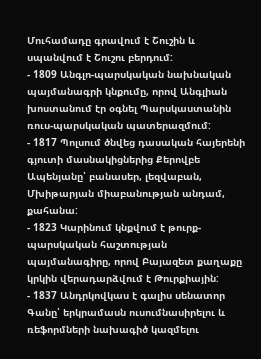Մուհամադը գրավում է Շուշին և սպանվում է Շուշու բերդում:
- 1809 Անգլո-պարսկական նախնական պայմանագրի կնքումը, որով Անգլիան խոստանում էր օգնել Պարսկաստանին ռուս-պարսկական պատերազմում:
- 1817 Պոլսում ծնվեց դասական հայերենի գյուտի մասնակիցներից Քերովբե Ապենյանը՝ բանասեր, լեզվաբան, Մխիթարյան միաբանության անդամ, քահանա:
- 1823 Կարինում կնքվում է թուրք-պարսկական հաշտության պայմանագիրը, որով Բայազետ քաղաքը կրկին վերադարձվում է Թուրքիային:
- 1837 Անդրկովկաս է գալիս սենատոր Գանը՝ երկրամասն ուսումնասիրելու և ռեֆորմների նախագիծ կազմելու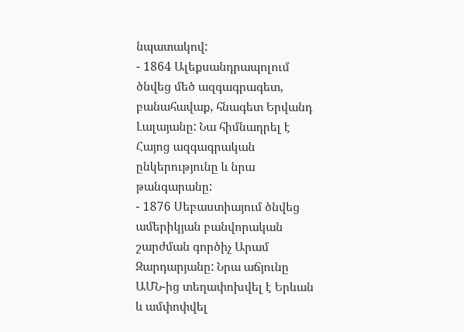նպատակով:
- 1864 Ալեքսանդրապոլում ծնվեց մեծ ազգագրագետ, բանահավաք, հնագետ Երվանդ Լալայանը: Նա հիմնադրել է Հայոց ազգագրական ընկերությունը և նրա թանգարանը:
- 1876 Սեբաստիայում ծնվեց ամերիկյան բանվորական շարժման գործիչ Արամ Զարդարյանը: Նրա աճյունը ԱՄՆ-ից տեղափոխվել է Երևան և ամփոփվել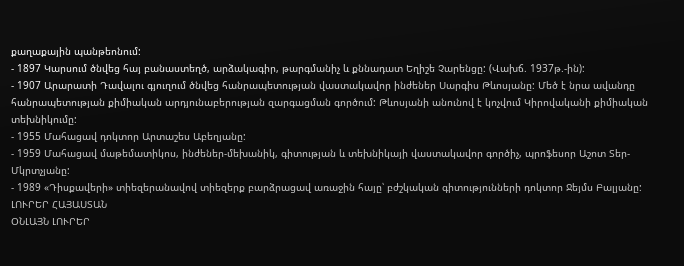քաղաքային պանթեոնում:
- 1897 Կարսում ծնվեց հայ բանաստեղծ, արձակագիր, թարգմանիչ և քննադատ Եղիշե Չարենցը: (Վախճ. 1937թ.-ին):
- 1907 Արարատի Դավալու գյուղում ծնվեց հանրապետության վաստակավոր ինժեներ Սարգիս Թևոսյանը: Մեծ է նրա ավանդը հանրապետության քիմիական արդյունաբերության զարգացման գործում: Թևոսյանի անունով է կոչվում Կիրովականի քիմիական տեխնիկումը:
- 1955 Մահացավ դոկտոր Արտաշես Աբեղյանը:
- 1959 Մահացավ մաթեմատիկոս, ինժեներ-մեխանիկ, գիտության և տեխնիկայի վաստակավոր գործիչ, պրոֆեսոր Աշոտ Տեր-Մկրտչյանը:
- 1989 «Դիսքավերի» տիեզերանավով տիեզերք բարձրացավ առաջին հայը՝ բժշկական գիտությունների դոկտոր Ջեյմս Բալյանը:
ԼՈՒՐԵՐ ՀԱՅԱՍՏԱՆ
ՕՆԼԱՅՆ ԼՈՒՐԵՐ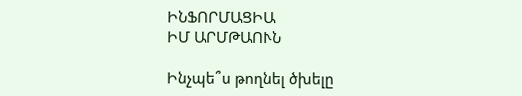ԻՆՖՈՐՄԱՑԻԱ
ԻՄ ԱՐՄԹԱՈՒՆ

Ինչպե՞ս թողնել ծխելը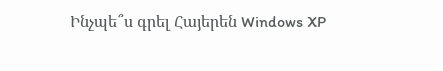Ինչպե՞ս գրել Հայերեն Windows XP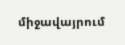միջավայրում